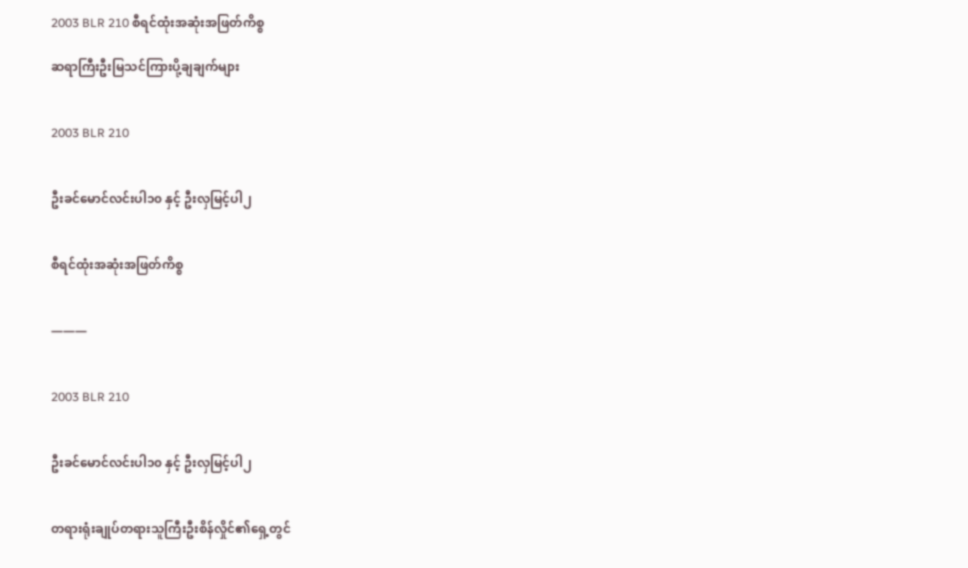2003 BLR 210 စီရင်ထုံးအဆုံးအဖြတ်ကိစ္စ

ဆရာကြီးဦးမြသင်ကြားပို့ချချက်များ


2003 BLR 210


ဦးခင်မောင်လင်းပါ၁၀ နှင့် ဦးလှမြင့်ပါ၂


စီရင်ထုံးအဆုံးအဖြတ်ကိစ္စ


———


2003 BLR 210


ဦးခင်မောင်လင်းပါ၁၀ နှင့် ဦးလှမြင့်ပါ၂


တရားရုံးချုပ်တရားသူကြီးဦးစိန်လှိုင်၏ရှေ့တွင်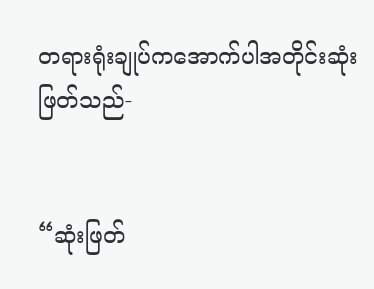တရားရုံးချုပ်ကအောက်ပါအတိုင်းဆုံးဖြတ်သည်-


“ဆုံးဖြတ်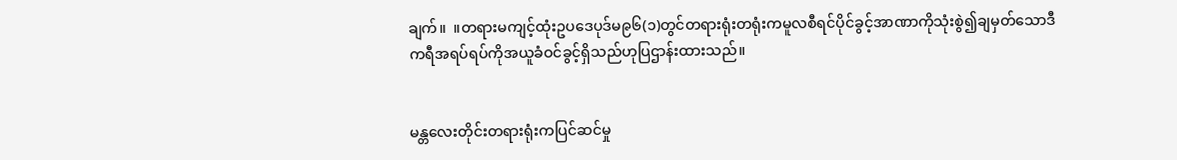ချက်။  ။တရားမကျင့်ထုံးဥပဒေပုဒ်မ၉၆(၁)တွင်တရားရုံးတရုံးကမူလစီရင်ပိုင်ခွင့်အာဏာကိုသုံးစွဲ၍ချမှတ်သောဒီကရီအရပ်ရပ်ကိုအယူခံဝင်ခွင့်ရှိသည်ဟုပြဌာန်းထားသည်။


မန္တလေးတိုင်းတရားရုံးကပြင်ဆင်မှု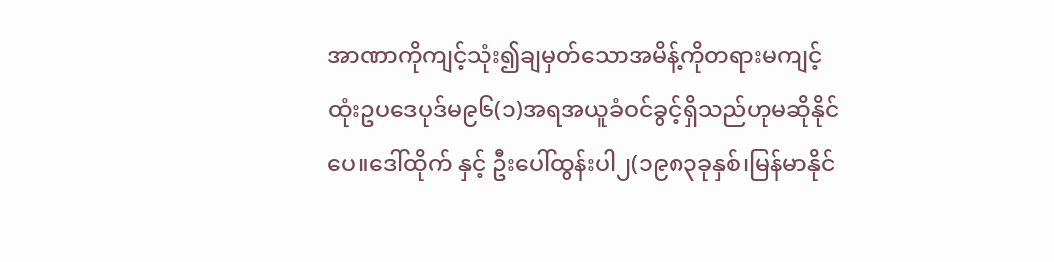အာဏာကိုကျင့်သုံး၍ချမှတ်သောအမိန့်ကိုတရားမကျင့်ထုံးဥပဒေပုဒ်မ၉၆(၁)အရအယူခံဝင်ခွင့်ရှိသည်ဟုမဆိုနိုင်ပေ။ဒေါ်ထိုက် နှင့် ဦးပေါ်ထွန်းပါ၂(၁၉၈၃ခုနှစ်၊မြန်မာနိုင်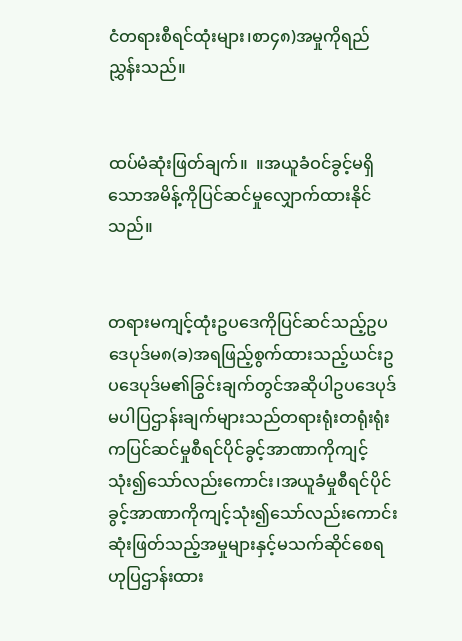ငံတရားစီရင်ထုံးများ၊စာ၄၈)အမှုကိုရည်ညွှန်းသည်။


ထပ်မံဆုံးဖြတ်ချက်။  ။အယူခံဝင်ခွင့်မရှိသောအမိန့်ကိုပြင်ဆင်မှုလျှောက်ထားနိုင်သည်။


တရားမကျင့်ထုံးဥပဒေကိုပြင်ဆင်သည့်ဥပဒေပုဒ်မ၈(ခ)အရဖြည့်စွက်ထားသည့်ယင်းဥပဒေပုဒ်မ၏ခြွင်းချက်တွင်အဆိုပါဥပဒေပုဒ်မပါပြဌာန်းချက်များသည်တရားရုံးတရုံးရုံးကပြင်ဆင်မှုစီရင်ပိုင်ခွင့်အာဏာကိုကျင့်သုံး၍သော်လည်းကောင်း၊အယူခံမှုစီရင်ပိုင်ခွင့်အာဏာကိုကျင့်သုံး၍သော်လည်းကောင်းဆုံးဖြတ်သည့်အမှုများနှင့်မသက်ဆိုင်စေရဟုပြဌာန်းထား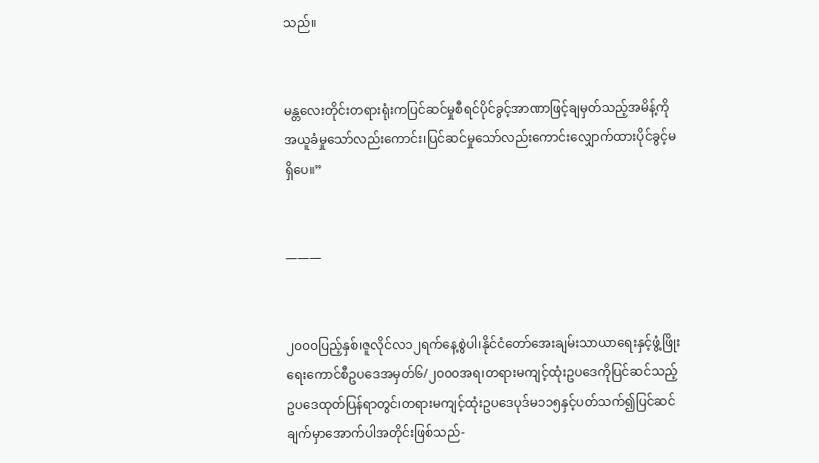သည်။


မန္တလေးတိုင်းတရားရုံးကပြင်ဆင်မှုစီရင်ပိုင်ခွင့်အာဏာဖြင့်ချမှတ်သည့်အမိန့်ကိုအယူခံမှုသော်လည်းကောင်း၊ပြင်ဆင်မှုသော်လည်းကောင်းလျှောက်ထားပိုင်ခွင့်မရှိပေ။”


———


၂၀၀၀ပြည့်နှစ်၊ဇူလိုင်လ၁၂ရက်နေ့စွဲပါ၊နိုင်ငံတော်အေးချမ်းသာယာရေးနှင့်ဖွံ့ဖြိုးရေးကောင်စီဥပဒေအမှတ်၆/၂၀၀၀အရ၊တရားမကျင့်ထုံးဥပဒေကိုပြင်ဆင်သည့်ဥပဒေထုတ်ပြန်ရာတွင်၊တရားမကျင့်ထုံးဥပဒေပုဒ်မ၁၁၅နှင့်ပတ်သက်၍ပြင်ဆင်ချက်မှာအောက်ပါအတိုင်းဖြစ်သည်-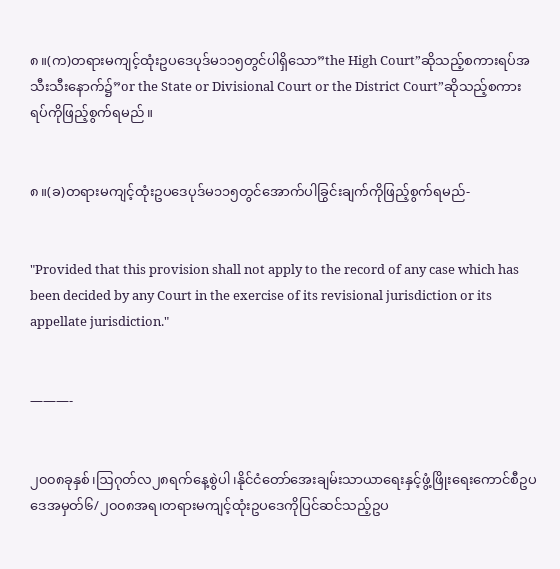၈။(က)တရားမကျင့်ထုံးဥပဒေပုဒ်မ၁၁၅တွင်ပါရှိသော”the High Court”ဆိုသည့်စကားရပ်အသီးသီးနောက်၌”or the State or Divisional Court or the District Court”ဆိုသည့်စကားရပ်ကိုဖြည့်စွက်ရမည်။


၈။(ခ)တရားမကျင့်ထုံးဥပဒေပုဒ်မ၁၁၅တွင်အောက်ပါခြွင်းချက်ကိုဖြည့်စွက်ရမည်-


"Provided that this provision shall not apply to the record of any case which has been decided by any Court in the exercise of its revisional jurisdiction or its appellate jurisdiction."


———-


၂၀၀၈ခုနှစ်၊ဩဂုတ်လ၂၈ရက်နေ့စွဲပါ၊နိုင်ငံတော်အေးချမ်းသာယာရေးနှင့်ဖွံ့ဖြိုးရေးကောင်စီဥပဒေအမှတ်၆/၂၀၀၈အရ၊တရားမကျင့်ထုံးဥပဒေကိုပြင်ဆင်သည့်ဥပ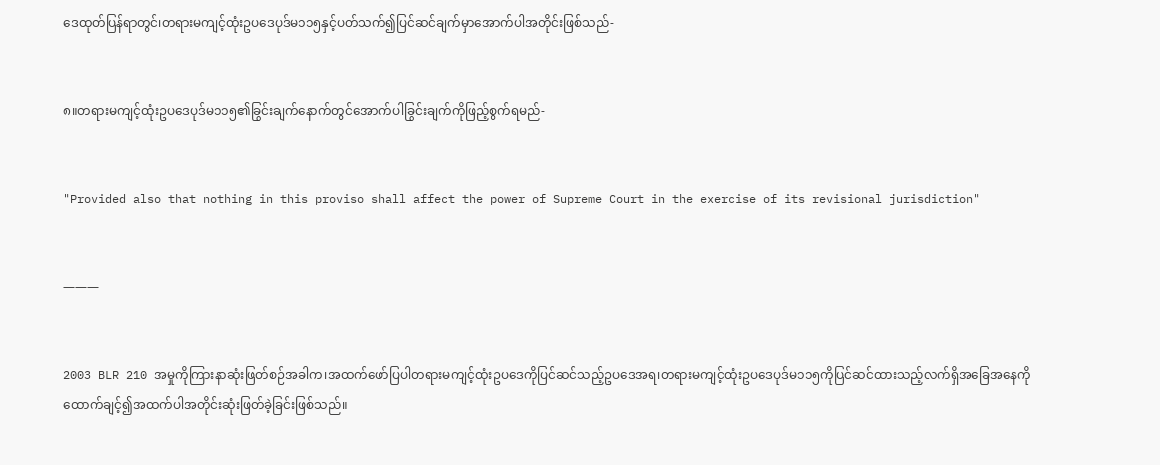ဒေထုတ်ပြန်ရာတွင်၊တရားမကျင့်ထုံးဥပဒေပုဒ်မ၁၁၅နှင့်ပတ်သက်၍ပြင်ဆင်ချက်မှာအောက်ပါအတိုင်းဖြစ်သည်-


၈။တရားမကျင့်ထုံးဥပဒေပုဒ်မ၁၁၅၏ခြွင်းချက်နောက်တွင်အောက်ပါခြွင်းချက်ကိုဖြည့်စွက်ရမည်-


"Provided also that nothing in this proviso shall affect the power of Supreme Court in the exercise of its revisional jurisdiction"


———


2003 BLR 210 အမှုကိုကြားနာဆုံးဖြတ်စဉ်အခါက၊အထက်ဖော်ပြပါတရားမကျင့်ထုံးဥပဒေကိုပြင်ဆင်သည့်ဥပဒေအရ၊တရားမကျင့်ထုံးဥပဒေပုဒ်မ၁၁၅ကိုပြင်ဆင်ထားသည့်လက်ရှိအခြေအနေကိုထောက်ချင့်၍အထက်ပါအတိုင်းဆုံးဖြတ်ခဲ့ခြင်းဖြစ်သည်။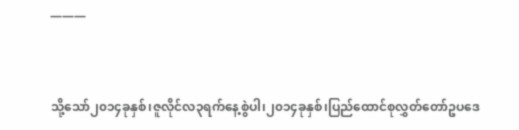———


သို့သော်၂၀၁၄ခုနှစ်၊ဇူလိုင်လ၃ရက်နေ့စွဲပါ၊၂၀၁၄ခုနှစ်၊ပြည်ထောင်စုလွှတ်တော်ဥပဒေ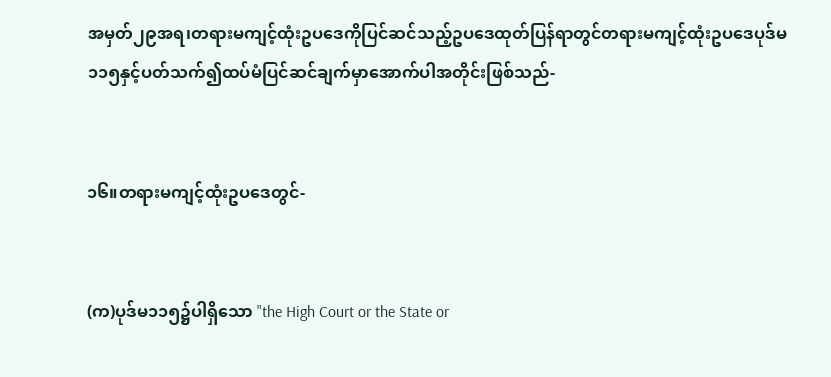အမှတ်၂၉အရ၊တရားမကျင့်ထုံးဥပဒေကိုပြင်ဆင်သည့်ဥပဒေထုတ်ပြန်ရာတွင်တရားမကျင့်ထုံးဥပဒေပုဒ်မ၁၁၅နှင့်ပတ်သက်၍ထပ်မံပြင်ဆင်ချက်မှာအောက်ပါအတိုင်းဖြစ်သည်-


၁၆။တရားမကျင့်ထုံးဥပဒေတွင်-


(က)ပုဒ်မ၁၁၅၌ပါရှိသော "the High Court or the State or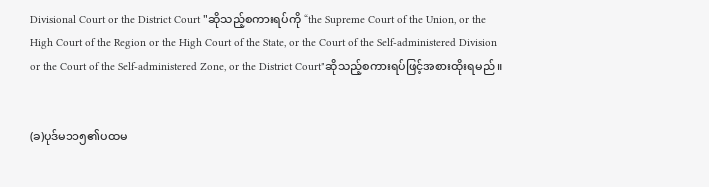Divisional Court or the District Court "ဆိုသည့်စကားရပ်ကို “the Supreme Court of the Union, or the High Court of the Region or the High Court of the State, or the Court of the Self-administered Division or the Court of the Self-administered Zone, or the District Court"ဆိုသည့်စကားရပ်ဖြင့်အစားထိုးရမည်။


(ခ)ပုဒ်မ၁၁၅၏ပထမ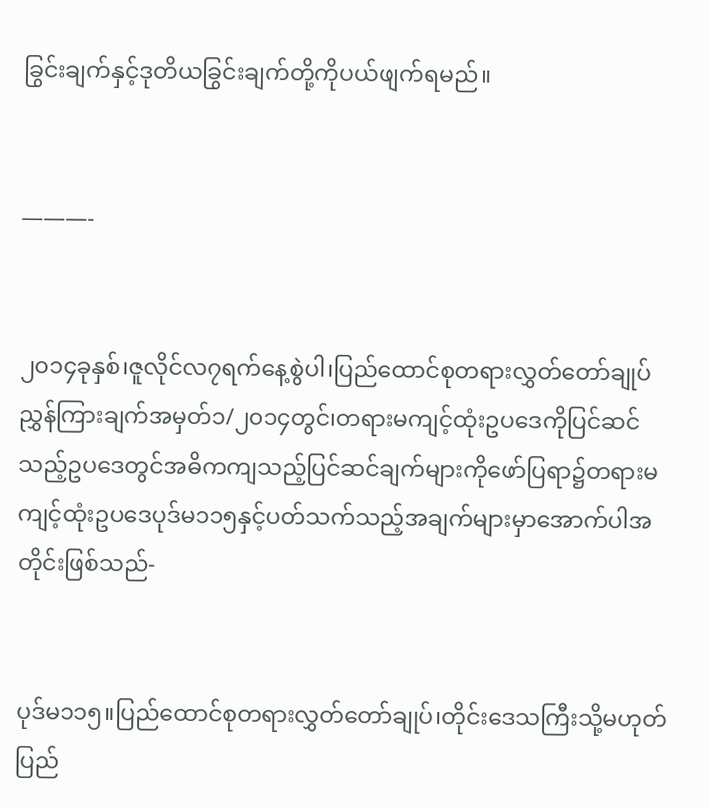ခြွင်းချက်နှင့်ဒုတိယခြွင်းချက်တို့ကိုပယ်ဖျက်ရမည်။


———-


၂၀၁၄ခုနှစ်၊ဇူလိုင်လ၇ရက်နေ့စွဲပါ၊ပြည်ထောင်စုတရားလွှတ်တော်ချုပ်ညွှန်ကြားချက်အမှတ်၁/၂၀၁၄တွင်၊တရားမကျင့်ထုံးဥပဒေကိုပြင်ဆင်သည့်ဥပဒေတွင်အဓိကကျသည့်ပြင်ဆင်ချက်များကိုဖော်ပြရာ၌တရားမကျင့်ထုံးဥပဒေပုဒ်မ၁၁၅နှင့်ပတ်သက်သည့်အချက်များမှာအောက်ပါအတိုင်းဖြစ်သည်-


ပုဒ်မ၁၁၅။ပြည်ထောင်စုတရားလွှတ်တော်ချုပ်၊တိုင်းဒေသကြီးသို့မဟုတ်ပြည်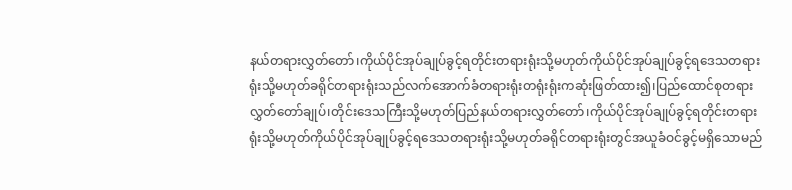နယ်တရားလွှတ်တော်၊ကိုယ်ပိုင်အုပ်ချုပ်ခွင့်ရတိုင်းတရားရုံးသို့မဟုတ်ကိုယ်ပိုင်အုပ်ချုပ်ခွင့်ရဒေသတရားရုံးသို့မဟုတ်ခရိုင်တရားရုံးသည်လက်အောက်ခံတရားရုံးတရုံးရုံးကဆုံးဖြတ်ထား၍၊ပြည်ထောင်စုတရားလွှတ်တော်ချုပ်၊တိုင်းဒေသကြီးသို့မဟုတ်ပြည်နယ်တရားလွှတ်တော်၊ကိုယ်ပိုင်အုပ်ချုပ်ခွင့်ရတိုင်းတရားရုံးသို့မဟုတ်ကိုယ်ပိုင်အုပ်ချုပ်ခွင့်ရဒေသတရားရုံးသို့မဟုတ်ခရိုင်တရားရုံးတွင်အယူခံဝင်ခွင့်မရှိသောမည်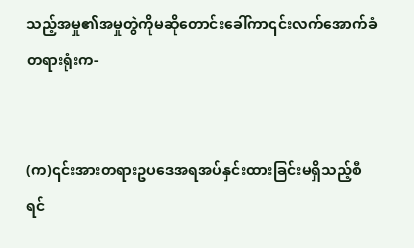သည့်အမှု၏အမှုတွဲကိုမဆိုတောင်းခေါ်ကာ၎င်းလက်အောက်ခံတရားရုံးက-


(က)၎င်းအားတရားဥပဒေအရအပ်နှင်းထားခြင်းမရှိသည့်စီရင်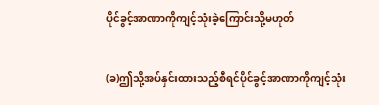ပိုင်ခွင့်အာဏာကိုကျင့်သုံးခဲ့ကြောင်းသို့မဟုတ်


(ခ)ဤသို့အပ်နှင်းထားသည့်စီရင်ပိုင်ခွင့်အာဏာကိုကျင့်သုံး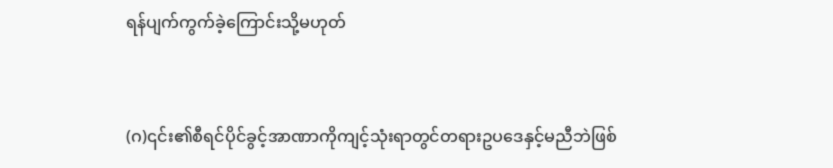ရန်ပျက်ကွက်ခဲ့ကြောင်းသို့မဟုတ်


(ဂ)၎င်း၏စီရင်ပိုင်ခွင့်အာဏာကိုကျင့်သုံးရာတွင်တရားဥပဒေနှင့်မညီဘဲဖြစ်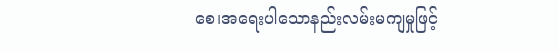စေ၊အရေးပါသောနည်းလမ်းမကျမှုဖြင့်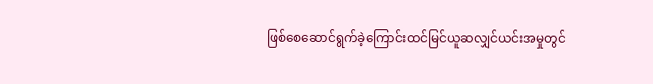ဖြစ်စေဆောင်ရွက်ခဲ့ကြောင်းထင်မြင်ယူဆလျှင်ယင်းအမှုတွင်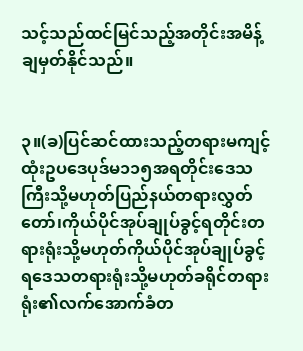သင့်သည်ထင်မြင်သည့်အတိုင်းအမိန့်ချမှတ်နိုင်သည်။


၃။(ခ)ပြင်ဆင်ထားသည့်တရားမကျင့်ထုံးဥပဒေပုဒ်မ၁၁၅အရတိုင်းဒေသကြီးသို့မဟုတ်ပြည်နယ်တရားလွှတ်တော်၊ကိုယ်ပိုင်အုပ်ချုပ်ခွင့်ရတိုင်းတရားရုံးသို့မဟုတ်ကိုယ်ပိုင်အုပ်ချုပ်ခွင့်ရဒေသတရားရုံးသို့မဟုတ်ခရိုင်တရားရုံး၏လက်အောက်ခံတ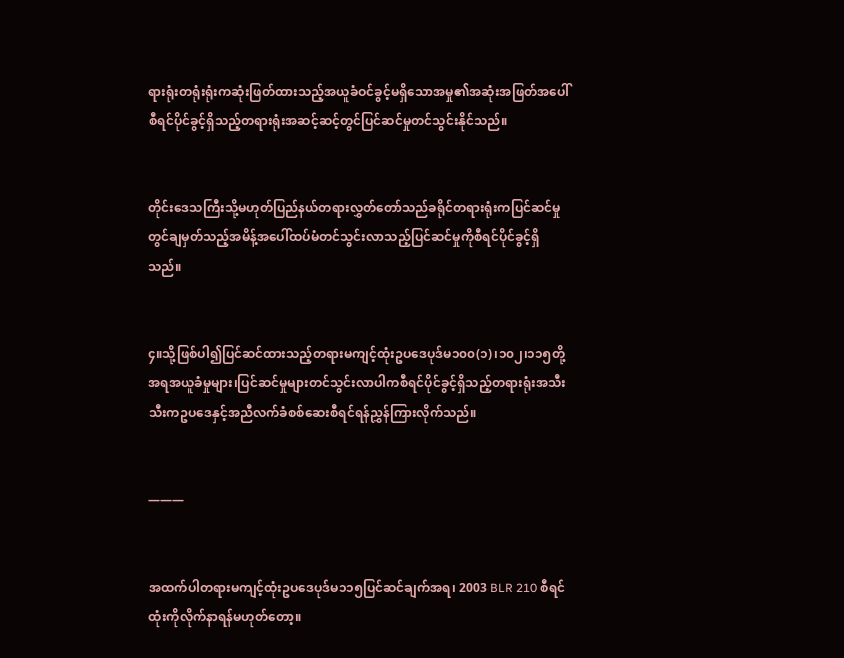ရားရုံးတရုံးရုံးကဆုံးဖြတ်ထားသည့်အယူခံဝင်ခွင့်မရှိသောအမှု၏အဆုံးအဖြတ်အပေါ်စီရင်ပိုင်ခွင့်ရှိသည့်တရားရုံးအဆင့်ဆင့်တွင်ပြင်ဆင်မှုတင်သွင်းနိုင်သည်။


တိုင်းဒေသကြီးသို့မဟုတ်ပြည်နယ်တရားလွှတ်တော်သည်ခရိုင်တရားရုံးကပြင်ဆင်မှုတွင်ချမှတ်သည့်အမိန့်အပေါ်ထပ်မံတင်သွင်းလာသည့်ပြင်ဆင်မှုကိုစီရင်ပိုင်ခွင့်ရှိသည်။


၄။သို့ဖြစ်ပါ၍ပြင်ဆင်ထားသည့်တရားမကျင့်ထုံးဥပဒေပုဒ်မ၁၀၀(၁)၊၁၀၂၊၁၁၅တို့အရအယူခံမှုများ၊ပြင်ဆင်မှုများတင်သွင်းလာပါကစီရင်ပိုင်ခွင့်ရှိသည့်တရားရုံးအသီးသီးကဥပဒေနှင့်အညီလက်ခံစစ်ဆေးစီရင်ရန်ညွှန်ကြားလိုက်သည်။


———


အထက်ပါတရားမကျင့်ထုံးဥပဒေပုဒ်မ၁၁၅ပြင်ဆင်ချက်အရ၊ 2003 BLR 210 စီရင်ထုံးကိုလိုက်နာရန်မဟုတ်တော့။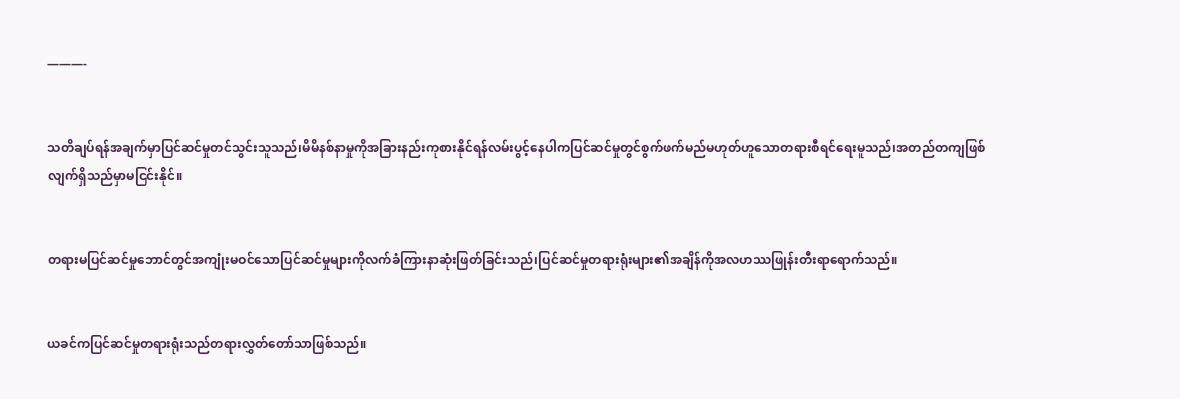———-


သတိချပ်ရန်အချက်မှာပြင်ဆင်မှုတင်သွင်းသူသည်၊မိမိနစ်နာမှုကိုအခြားနည်းကုစားနိုင်ရန်လမ်းပွင့်နေပါကပြင်ဆင်မှုတွင်စွက်ဖက်မည်မဟုတ်ဟူသောတရားစီရင်ရေးမူသည်၊အတည်တကျဖြစ်လျက်ရှိသည်မှာမငြင်းနိုင်။


တရားမပြင်ဆင်မှုဘောင်တွင်အကျုံးမဝင်သောပြင်ဆင်မှုများကိုလက်ခံကြားနာဆုံးဖြတ်ခြင်းသည်၊ပြင်ဆင်မှုတရားရုံးများ၏အချိန်ကိုအလဟဿဖြုန်းတီးရာရောက်သည်။


ယခင်ကပြင်ဆင်မှုတရားရုံးသည်တရားလွှတ်တော်သာဖြစ်သည်။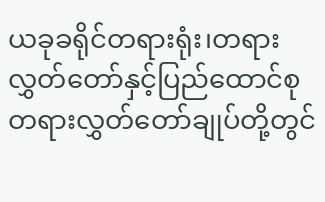ယခုခရိုင်တရားရုံး၊တရားလွှတ်တော်နှင့်ပြည်ထောင်စုတရားလွှတ်တော်ချုပ်တို့တွင်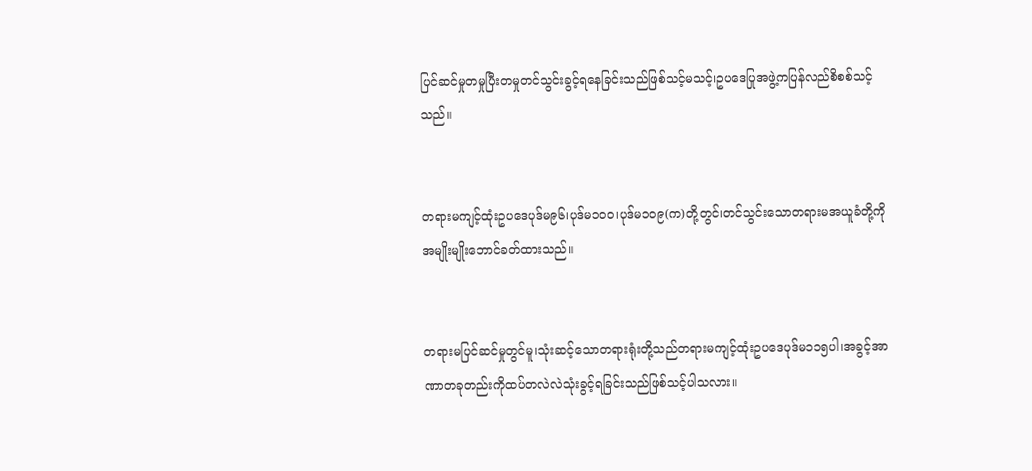ပြင်ဆင်မှုတမှုပြီးတမှုတင်သွင်းခွင့်ရနေခြင်းသည်ဖြစ်သင့်မသင့်၊ဥပဒေပြုအဖွဲ့ကပြန်လည်စိစစ်သင့်သည်။


တရားမကျင့်ထုံးဥပဒေပုဒ်မ၉၆၊ပုဒ်မ၁၀၀၊ပုဒ်မ၁၀၉(က)တို့တွင်၊တင်သွင်းသောတရားမအယူခံတို့ကိုအမျိုးမျိုးဘောင်ခတ်ထားသည်။


တရားမပြင်ဆင်မှုတွင်မူ၊သုံးဆင့်သောတရားရုံးတို့သည်တရားမကျင့်ထုံးဥပဒေပုဒ်မ၁၁၅ပါ၊အခွင့်အာဏာတခုတည်းကိုထပ်တလဲလဲသုံးခွင့်ရခြင်းသည်ဖြစ်သင့်ပါသလား။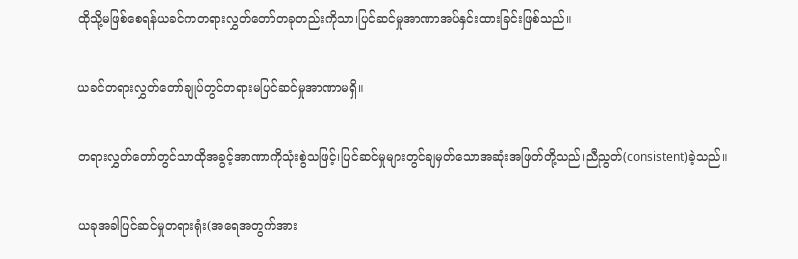ထိုသို့မဖြစ်စေရန်ယခင်ကတရားလွှတ်တော်တခုတည်းကိုသာ၊ပြင်ဆင်မှုအာဏာအပ်နှင်းထားခြင်းဖြစ်သည်။


ယခင်တရားလွှတ်တော်ချုပ်တွင်တရားမပြင်ဆင်မှုအာဏာမရှိ။


တရားလွှတ်တော်တွင်သာထိုအခွင့်အာဏာကိုသုံးစွဲသဖြင့်၊ပြင်ဆင်မှုများတွင်ချမှတ်သောအဆုံးအဖြတ်တို့သည်၊ညီညွတ်(consistent)ခဲ့သည်။


ယခုအခါပြင်ဆင်မှုတရားရုံး(အရေအတွက်အား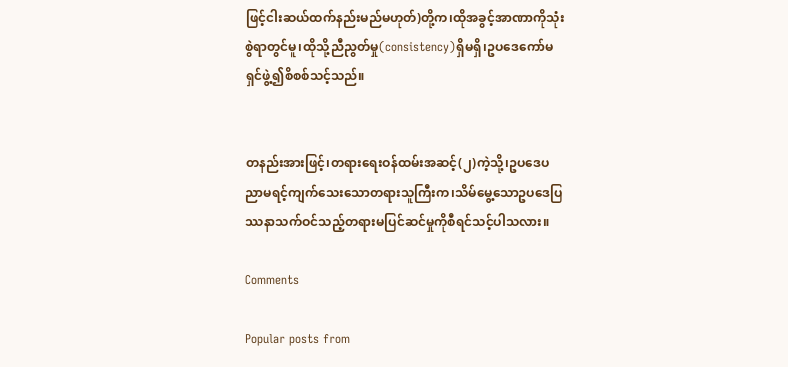ဖြင့်ငါးဆယ်ထက်နည်းမည်မဟုတ်)တို့က၊ထိုအခွင့်အာဏာကိုသုံးစွဲရာတွင်မူ၊ထိုသို့ညီညွတ်မှု(consistency)ရှိမရှိ၊ဥပဒေကော်မရှင်ဖွဲ့၍စိစစ်သင့်သည်။


တနည်းအားဖြင့်၊တရားရေးဝန်ထမ်းအဆင့်(၂)ကဲ့သို့၊ဥပဒေပညာမရင့်ကျက်သေးသောတရားသူကြီးက၊သိမ်မွေ့သောဥပဒေပြဿနာသက်ဝင်သည့်တရားမပြင်ဆင်မှုကိုစီရင်သင့်ပါသလား။

Comments

Popular posts from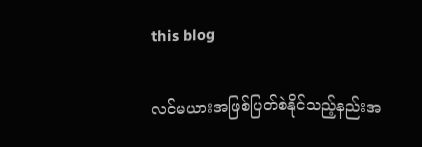this blog

လင်မယားအဖြစ်ပြတ်စဲနိုင်သည့်နည်းအ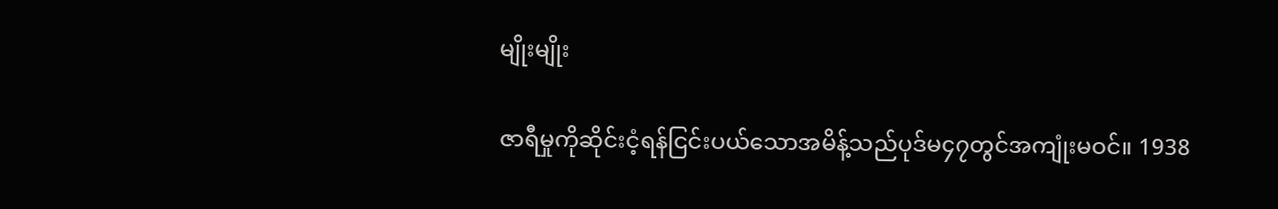မျိုးမျိုး

ဇာရီမှုကိုဆိုင်းငံ့ရန်ငြင်းပယ်သောအမိန့်သည်ပုဒ်မ၄၇တွင်အကျုံးမဝင်။ 1938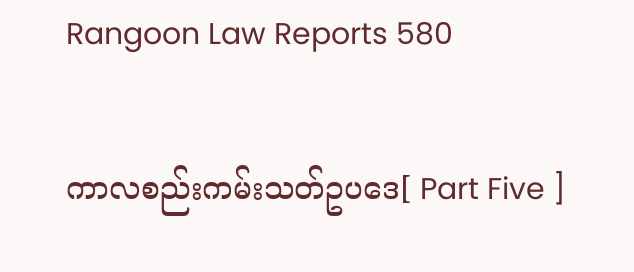Rangoon Law Reports 580

ကာလစည်းကမ်းသတ်ဥပဒေ[ Part Five ]